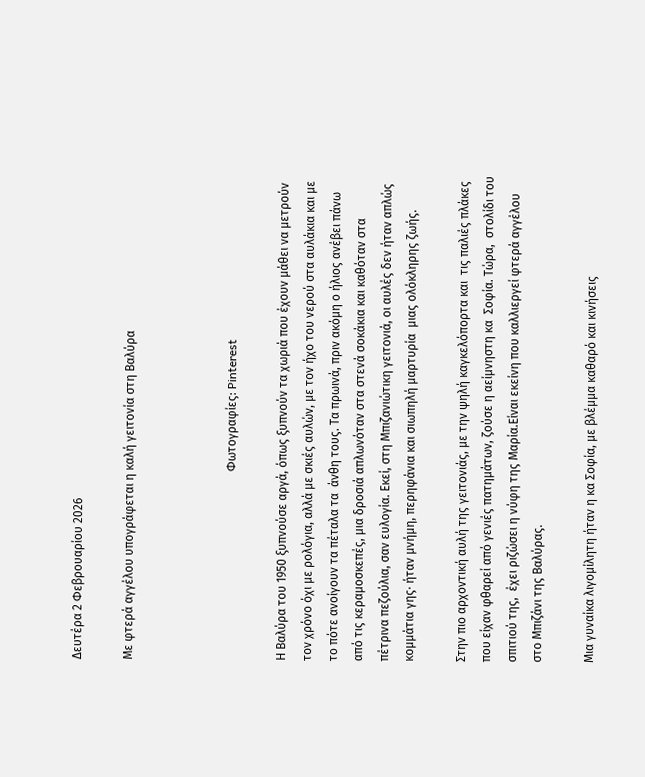Δευτέρα 2 Φεβρουαρίου 2026

Με φτερά αγγέλου υπογράφεται η καλή γειτονία στη Βαλύρα



                                                               Φωτογραφίες: Pinterest

Η Βαλύρα του 1950 ξυπνούσε αργά, όπως ξυπνούν τα χωριά που έχουν μάθει να μετρούν τον χρόνο όχι με ρολόγια, αλλά με σκιές αυλών, με τον ήχο του νερού στα αυλάκια και με το πότε ανοίγουν τα πέταλα τα  άνθη τους. Τα πρωινά, πριν ακόμη ο ήλιος ανέβει πάνω από τις κεραμοσκεπές, μια δροσιά απλωνόταν στα στενά σοκάκια και καθόταν στα πέτρινα πεζούλια, σαν ευλογία. Εκεί, στη Μπιζανιώτικη γειτονιά, οι αυλές δεν ήταν απλώς κομμάτια γης· ήταν μνήμη, περηφάνια και σιωπηλή μαρτυρία  μιας ολόκληρης ζωής.

Στην πιο αρχοντική αυλή της γειτονιάς, με την ψηλή καγκελόπορτα και  τις παλιές πλάκες που είχαν φθαρεί από γενιές πατημάτων, ζούσε η αείμνηστη κα  Σοφία. Τώρα,  στολίδι του σπιτιού της,  έχει ριζώσει η νύφη της Μαρία.Eίναι εκείνη που καλλιεργεί φτερά αγγέλου στο Μπιζάνι της Βαλύρας.

Μια γυναίκα λιγομίλητη ήταν η κα Σοφία, με βλέμμα καθαρό και κινήσεις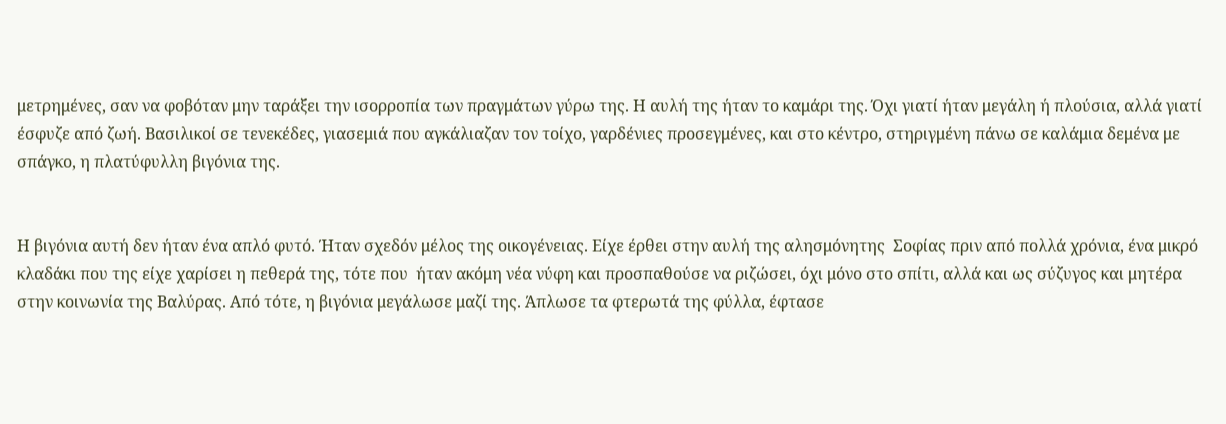μετρημένες, σαν να φοβόταν μην ταράξει την ισορροπία των πραγμάτων γύρω της. Η αυλή της ήταν το καμάρι της. Όχι γιατί ήταν μεγάλη ή πλούσια, αλλά γιατί έσφυζε από ζωή. Βασιλικοί σε τενεκέδες, γιασεμιά που αγκάλιαζαν τον τοίχο, γαρδένιες προσεγμένες, και στο κέντρο, στηριγμένη πάνω σε καλάμια δεμένα με σπάγκο, η πλατύφυλλη βιγόνια της.


Η βιγόνια αυτή δεν ήταν ένα απλό φυτό. Ήταν σχεδόν μέλος της οικογένειας. Είχε έρθει στην αυλή της αλησμόνητης  Σοφίας πριν από πολλά χρόνια, ένα μικρό κλαδάκι που της είχε χαρίσει η πεθερά της, τότε που  ήταν ακόμη νέα νύφη και προσπαθούσε να ριζώσει, όχι μόνο στο σπίτι, αλλά και ως σύζυγος και μητέρα στην κοινωνία της Βαλύρας. Από τότε, η βιγόνια μεγάλωσε μαζί της. Άπλωσε τα φτερωτά της φύλλα, έφτασε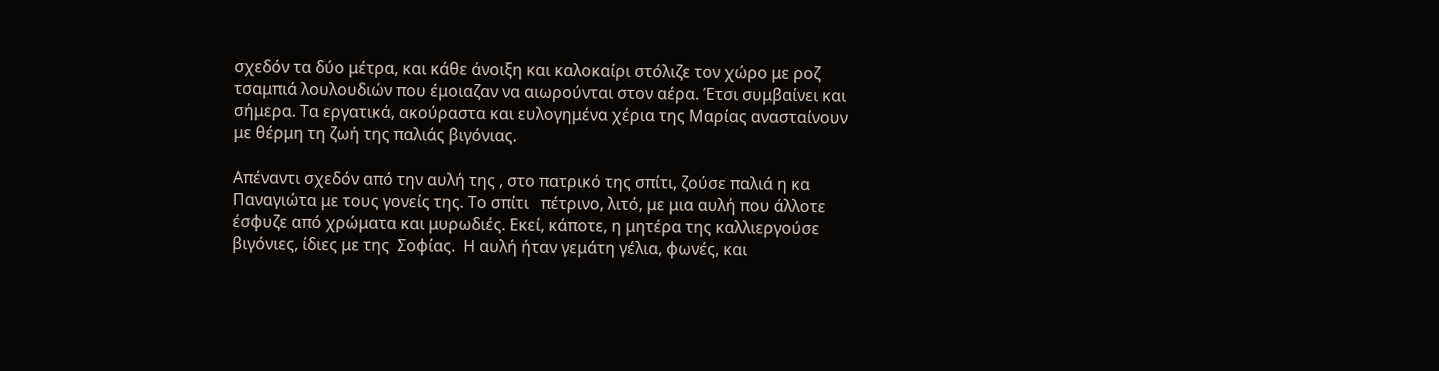σχεδόν τα δύο μέτρα, και κάθε άνοιξη και καλοκαίρι στόλιζε τον χώρο με ροζ τσαμπιά λουλουδιών που έμοιαζαν να αιωρούνται στον αέρα. Έτσι συμβαίνει και σήμερα. Τα εργατικά, ακούραστα και ευλογημένα χέρια της Μαρίας ανασταίνουν με θέρμη τη ζωή της παλιάς βιγόνιας.

Απέναντι σχεδόν από την αυλή της , στο πατρικό της σπίτι, ζούσε παλιά η κα Παναγιώτα με τους γονείς της. Το σπίτι   πέτρινο, λιτό, με μια αυλή που άλλοτε έσφυζε από χρώματα και μυρωδιές. Εκεί, κάποτε, η μητέρα της καλλιεργούσε βιγόνιες, ίδιες με της  Σοφίας.  Η αυλή ήταν γεμάτη γέλια, φωνές, και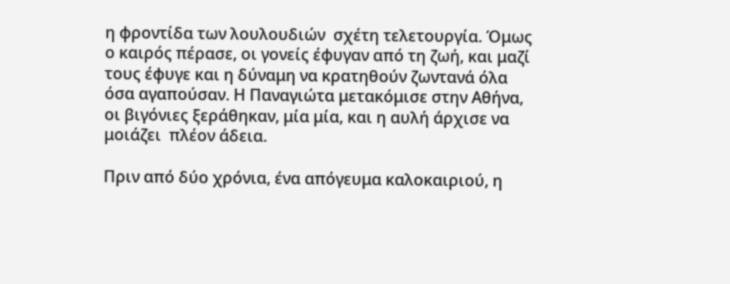η φροντίδα των λουλουδιών  σχέτη τελετουργία. Όμως ο καιρός πέρασε, οι γονείς έφυγαν από τη ζωή, και μαζί τους έφυγε και η δύναμη να κρατηθούν ζωντανά όλα όσα αγαπούσαν. Η Παναγιώτα μετακόμισε στην Αθήνα,   οι βιγόνιες ξεράθηκαν, μία μία, και η αυλή άρχισε να μοιάζει  πλέον άδεια.

Πριν από δύο χρόνια, ένα απόγευμα καλοκαιριού, η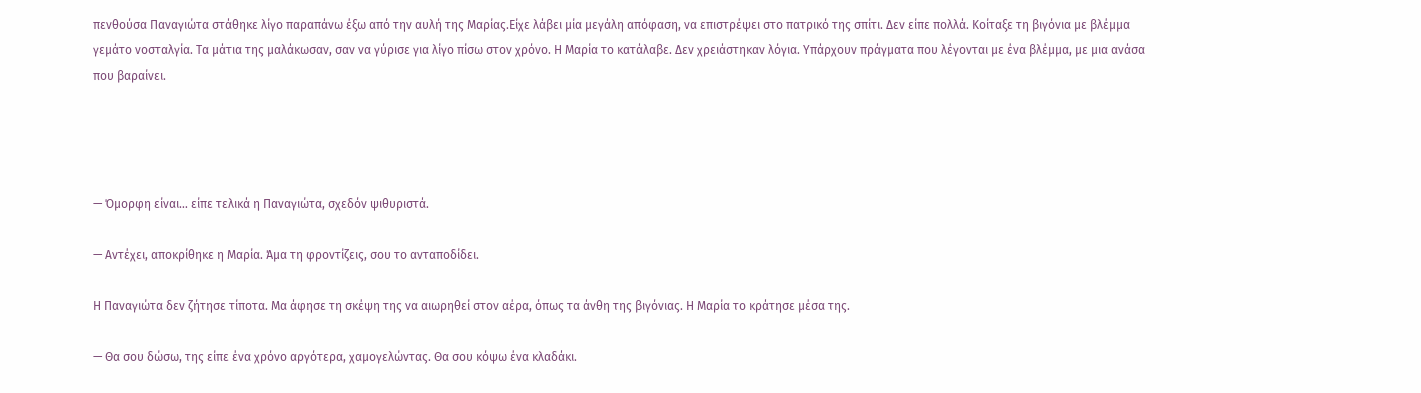πενθούσα Παναγιώτα στάθηκε λίγο παραπάνω έξω από την αυλή της Μαρίας.Είχε λάβει μία μεγάλη απόφαση, να επιστρέψει στο πατρικό της σπίτι. Δεν είπε πολλά. Κοίταξε τη βιγόνια με βλέμμα γεμάτο νοσταλγία. Τα μάτια της μαλάκωσαν, σαν να γύρισε για λίγο πίσω στον χρόνο. Η Μαρία το κατάλαβε. Δεν χρειάστηκαν λόγια. Υπάρχουν πράγματα που λέγονται με ένα βλέμμα, με μια ανάσα που βαραίνει.




— Όμορφη είναι… είπε τελικά η Παναγιώτα, σχεδόν ψιθυριστά.

— Αντέχει, αποκρίθηκε η Μαρία. Άμα τη φροντίζεις, σου το ανταποδίδει.

Η Παναγιώτα δεν ζήτησε τίποτα. Μα άφησε τη σκέψη της να αιωρηθεί στον αέρα, όπως τα άνθη της βιγόνιας. Η Μαρία το κράτησε μέσα της.

— Θα σου δώσω, της είπε ένα χρόνο αργότερα, χαμογελώντας. Θα σου κόψω ένα κλαδάκι.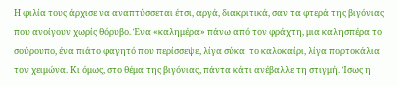Η φιλία τους άρχισε να αναπτύσσεται έτσι, αργά, διακριτικά, σαν τα φτερά της βιγόνιας που ανοίγουν χωρίς θόρυβο. Ένα «καλημέρα» πάνω από τον φράχτη, μια καλησπέρα το σούρουπο, ένα πιάτο φαγητό που περίσσεψε, λίγα σύκα  το καλοκαίρι, λίγα πορτοκάλια τον χειμώνα. Κι όμως, στο θέμα της βιγόνιας, πάντα κάτι ανέβαλλε τη στιγμή. Ίσως η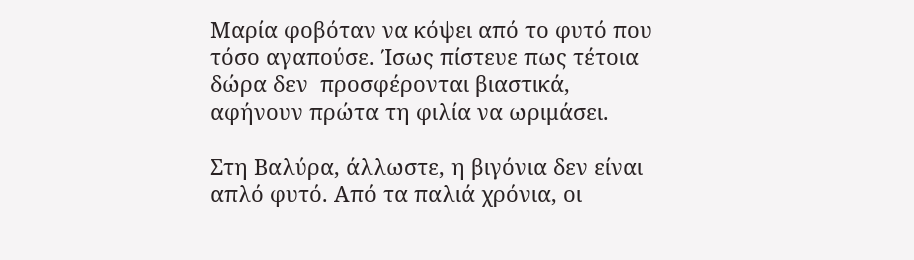Μαρία φοβόταν να κόψει από το φυτό που τόσο αγαπούσε. Ίσως πίστευε πως τέτοια δώρα δεν  προσφέρονται βιαστικά, αφήνουν πρώτα τη φιλία να ωριμάσει.

Στη Βαλύρα, άλλωστε, η βιγόνια δεν είναι απλό φυτό. Από τα παλιά χρόνια, οι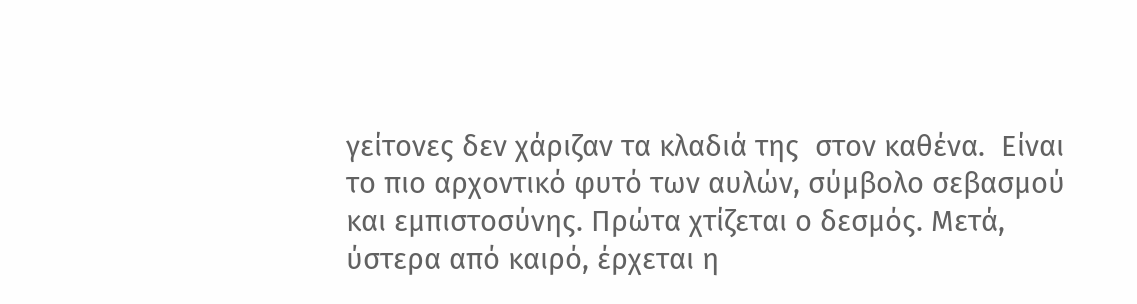γείτονες δεν χάριζαν τα κλαδιά της  στον καθένα.  Είναι το πιο αρχοντικό φυτό των αυλών, σύμβολο σεβασμού και εμπιστοσύνης. Πρώτα χτίζεται ο δεσμός. Μετά, ύστερα από καιρό, έρχεται η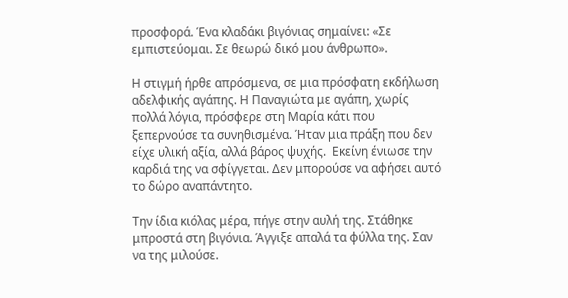προσφορά. Ένα κλαδάκι βιγόνιας σημαίνει: «Σε εμπιστεύομαι. Σε θεωρώ δικό μου άνθρωπο».

Η στιγμή ήρθε απρόσμενα, σε μια πρόσφατη εκδήλωση αδελφικής αγάπης. Η Παναγιώτα με αγάπη, χωρίς πολλά λόγια, πρόσφερε στη Μαρία κάτι που ξεπερνούσε τα συνηθισμένα. Ήταν μια πράξη που δεν είχε υλική αξία, αλλά βάρος ψυχής.  Εκείνη ένιωσε την καρδιά της να σφίγγεται. Δεν μπορούσε να αφήσει αυτό το δώρο αναπάντητο.

Την ίδια κιόλας μέρα, πήγε στην αυλή της. Στάθηκε μπροστά στη βιγόνια. Άγγιξε απαλά τα φύλλα της. Σαν να της μιλούσε.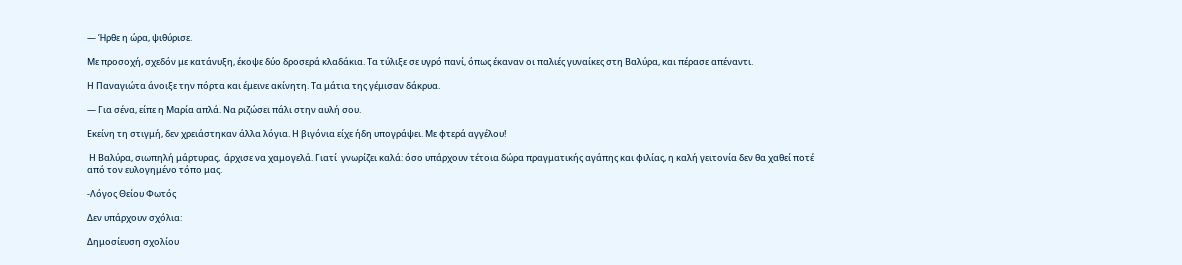— Ήρθε η ώρα, ψιθύρισε.

Με προσοχή, σχεδόν με κατάνυξη, έκοψε δύο δροσερά κλαδάκια. Τα τύλιξε σε υγρό πανί, όπως έκαναν οι παλιές γυναίκες στη Βαλύρα, και πέρασε απέναντι.

Η Παναγιώτα άνοιξε την πόρτα και έμεινε ακίνητη. Τα μάτια της γέμισαν δάκρυα.

— Για σένα, είπε η Μαρία απλά. Να ριζώσει πάλι στην αυλή σου.

Εκείνη τη στιγμή, δεν χρειάστηκαν άλλα λόγια. Η βιγόνια είχε ήδη υπογράψει. Με φτερά αγγέλου!

 Η Βαλύρα, σιωπηλή μάρτυρας,  άρχισε να χαμογελά. Γιατί  γνωρίζει καλά: όσο υπάρχουν τέτοια δώρα πραγματικής αγάπης και φιλίας, η καλή γειτονία δεν θα χαθεί ποτέ από τον ευλογημένο τόπο μας.

-Λόγος Θείου Φωτός

Δεν υπάρχουν σχόλια:

Δημοσίευση σχολίου